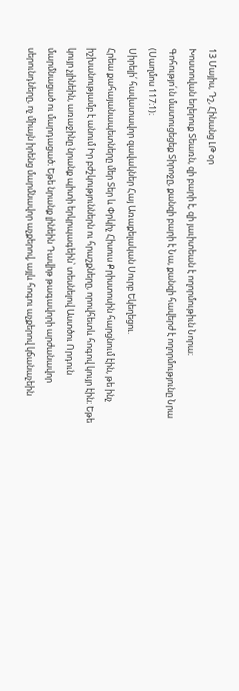13 Մայիս, Դշ, Հինանց ԼԹ օր
Խոստովան եղերուք Տեառն, զի բարի է, զի յաւիտեան է ողորմութիւն Նորա։
Գոհությո՛ւն մատուցեցեք Տիրոջը, քանզի բարի է Նա, քանզի հավերժ է ողորմությունը Նրա (Սաղմոս 117։1)։
Սիրելի՛ հավատավոր զավակներ Հայ Առաքելական Սուրբ Եկեղեցու.
Հրեա քահայանապետները մեր Տեր և Փրկիչ Հիսուս Քրիստոսին հարցնում էին, թե ինչ իշխանությամբ է անում Իր բժշկություններն ու հրաշքները, որովհետև հոգով կույր էին։ Եթե կույր չլինեին, առաջինը նրանք պիտի երկրպագեին՝ տեսնելով Աստծու Որդուն մարմնացած ու մարդացած։ Եթե նրանք լինեին Դավիթ թագավորի արժանավոր սերունդները, ոչ միայն իրենց մարմնավոր աչքերով, այլև հոգու աչքերով կճանաչեին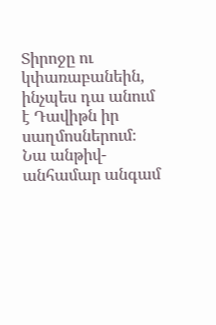Տիրոջը ու կփառաբանեին, ինչպես դա անում է Դավիթն իր սաղմոսներում։ Նա անթիվ-անհամար անգամ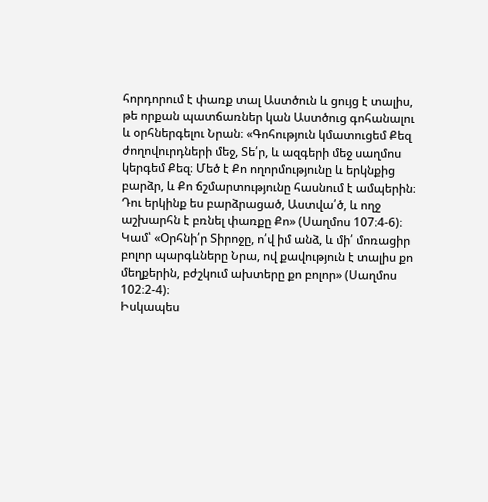հորդորում է փառք տալ Աստծուն և ցույց է տալիս, թե որքան պատճառներ կան Աստծուց գոհանալու և օրհներգելու Նրան։ «Գոհություն կմատուցեմ Քեզ ժողովուրդների մեջ, Տե՛ր, և ազգերի մեջ սաղմոս կերգեմ Քեզ։ Մեծ է Քո ողորմությունը և երկնքից բարձր, և Քո ճշմարտությունը հասնում է ամպերին։ Դու երկինք ես բարձրացած, Աստվա՛ծ, և ողջ աշխարհն է բռնել փառքը Քո» (Սաղմոս 107։4-6)։ Կամ՝ «Օրհնի՛ր Տիրոջը, ո՛վ իմ անձ, և մի՛ մոռացիր բոլոր պարգևները Նրա, ով քավություն է տալիս քո մեղքերին, բժշկում ախտերը քո բոլոր» (Սաղմոս 102։2-4)։
Իսկապես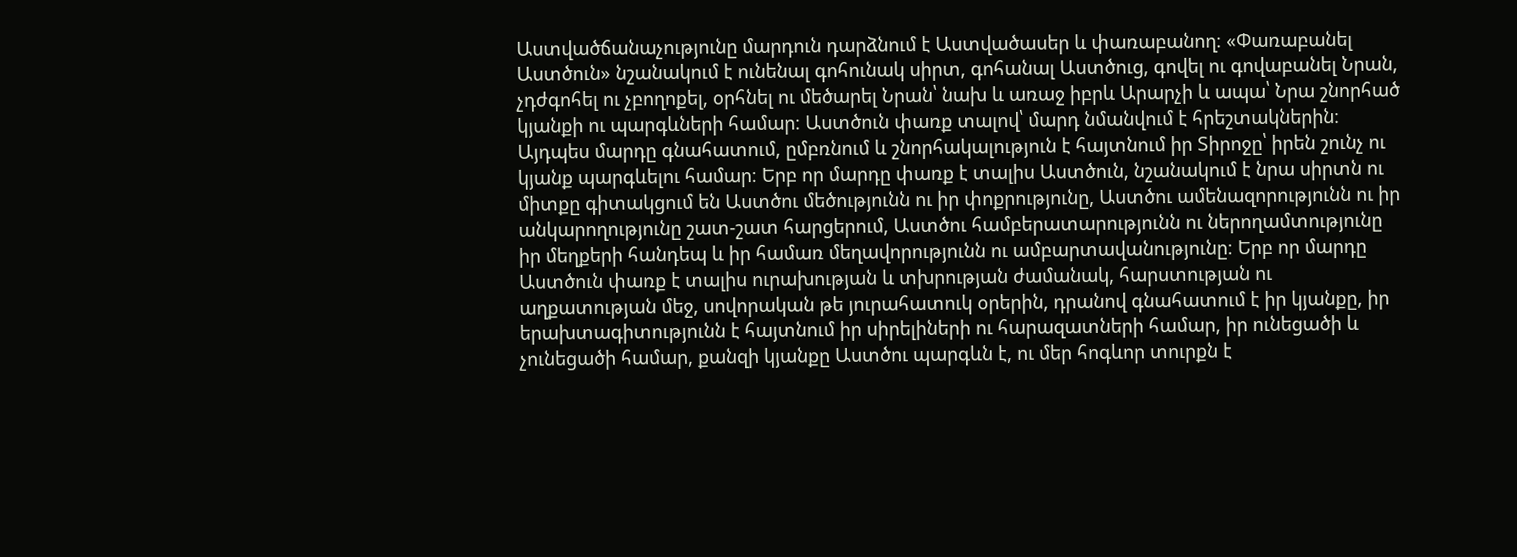Աստվածճանաչությունը մարդուն դարձնում է Աստվածասեր և փառաբանող։ «Փառաբանել Աստծուն» նշանակում է ունենալ գոհունակ սիրտ, գոհանալ Աստծուց, գովել ու գովաբանել Նրան, չդժգոհել ու չբողոքել, օրհնել ու մեծարել Նրան՝ նախ և առաջ իբրև Արարչի և ապա՝ Նրա շնորհած կյանքի ու պարգևների համար։ Աստծուն փառք տալով՝ մարդ նմանվում է հրեշտակներին։ Այդպես մարդը գնահատում, ըմբռնում և շնորհակալություն է հայտնում իր Տիրոջը՝ իրեն շունչ ու կյանք պարգևելու համար։ Երբ որ մարդը փառք է տալիս Աստծուն, նշանակում է նրա սիրտն ու միտքը գիտակցում են Աստծու մեծությունն ու իր փոքրությունը, Աստծու ամենազորությունն ու իր անկարողությունը շատ-շատ հարցերում, Աստծու համբերատարությունն ու ներողամտությունը իր մեղքերի հանդեպ և իր համառ մեղավորությունն ու ամբարտավանությունը։ Երբ որ մարդը Աստծուն փառք է տալիս ուրախության և տխրության ժամանակ, հարստության ու աղքատության մեջ, սովորական թե յուրահատուկ օրերին, դրանով գնահատում է իր կյանքը, իր երախտագիտությունն է հայտնում իր սիրելիների ու հարազատների համար, իր ունեցածի և չունեցածի համար, քանզի կյանքը Աստծու պարգևն է, ու մեր հոգևոր տուրքն է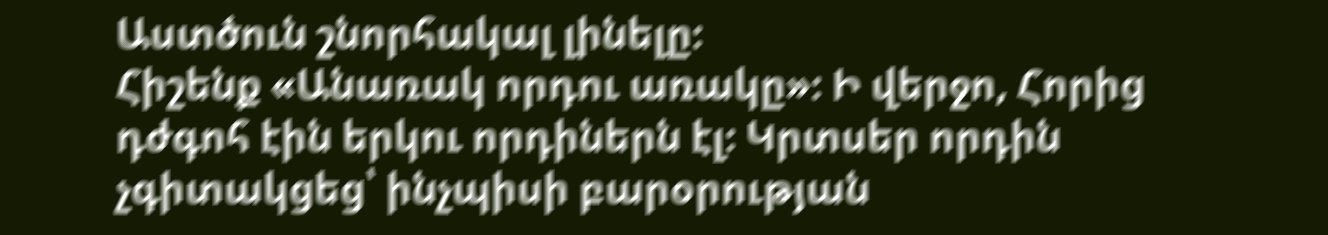Աստծուն շնորհակալ լինելը։
Հիշենք «Անառակ որդու առակը»։ Ի վերջո, Հորից դժգոհ էին երկու որդիներն էլ։ Կրտսեր որդին չգիտակցեց՝ ինչպիսի բարօրության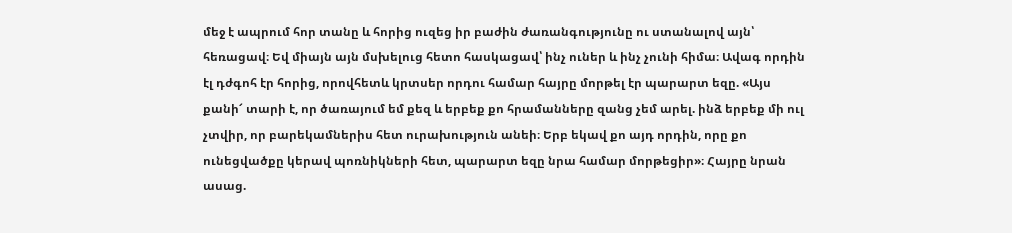մեջ է ապրում հոր տանը և հորից ուզեց իր բաժին ժառանգությունը ու ստանալով այն՝ հեռացավ։ Եվ միայն այն մսխելուց հետո հասկացավ՝ ինչ ուներ և ինչ չունի հիմա։ Ավագ որդին էլ դժգոհ էր հորից, որովհետև կրտսեր որդու համար հայրը մորթել էր պարարտ եզը. «Այս քանի՜ տարի է, որ ծառայում եմ քեզ և երբեք քո հրամանները զանց չեմ արել. ինձ երբեք մի ուլ չտվիր, որ բարեկամներիս հետ ուրախություն անեի։ Երբ եկավ քո այդ որդին, որը քո ունեցվածքը կերավ պոռնիկների հետ, պարարտ եզը նրա համար մորթեցիր»։ Հայրը նրան ասաց.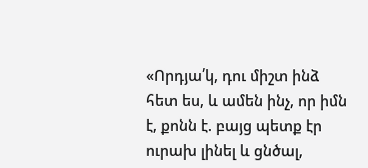«Որդյա՛կ, դու միշտ ինձ հետ ես, և ամեն ինչ, որ իմն է, քոնն է. բայց պետք էր ուրախ լինել և ցնծալ,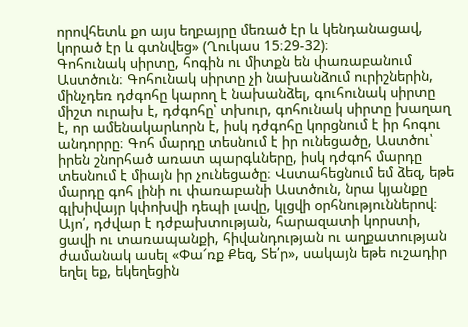որովհետև քո այս եղբայրը մեռած էր և կենդանացավ, կորած էր և գտնվեց» (Ղուկաս 15։29-32)։
Գոհունակ սիրտը, հոգին ու միտքն են փառաբանում Աստծուն։ Գոհունակ սիրտը չի նախանձում ուրիշներին, մինչդեռ դժգոհը կարող է նախանձել, գուհունակ սիրտը միշտ ուրախ է, դժգոհը՝ տխուր, գոհունակ սիրտը խաղաղ է, որ ամենակարևորն է, իսկ դժգոհը կորցնում է իր հոգու անդորրը։ Գոհ մարդը տեսնում է իր ունեցածը, Աստծու՝ իրեն շնորհած առատ պարգևները, իսկ դժգոհ մարդը տեսնում է միայն իր չունեցածը։ Վստահեցնում եմ ձեզ, եթե մարդը գոհ լինի ու փառաբանի Աստծուն, նրա կյանքը գլխիվայր կփոխվի դեպի լավը, կլցվի օրհնություններով։ Այո՛, դժվար է դժբախտության, հարազատի կորստի, ցավի ու տառապանքի, հիվանդության ու աղքատության ժամանակ ասել «Փա՜ռք Քեզ, Տե՛ր», սակայն եթե ուշադիր եղել եք, եկեղեցին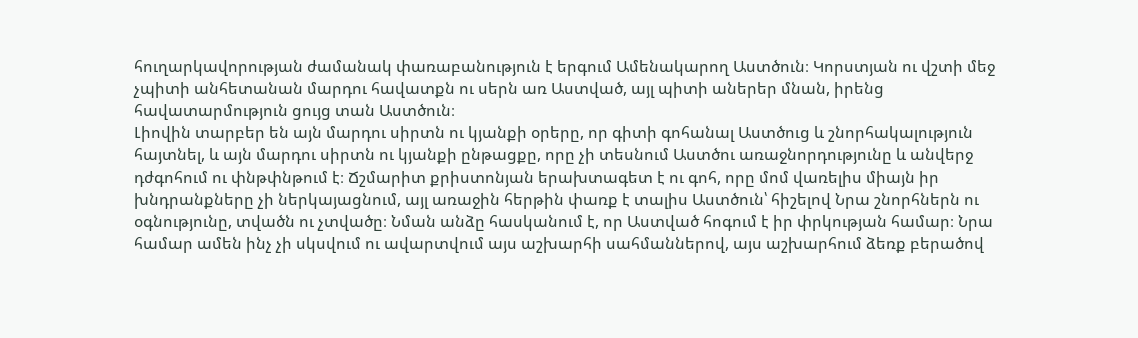հուղարկավորության ժամանակ փառաբանություն է երգում Ամենակարող Աստծուն։ Կորստյան ու վշտի մեջ չպիտի անհետանան մարդու հավատքն ու սերն առ Աստված, այլ պիտի աներեր մնան, իրենց հավատարմություն ցույց տան Աստծուն։
Լիովին տարբեր են այն մարդու սիրտն ու կյանքի օրերը, որ գիտի գոհանալ Աստծուց և շնորհակալություն հայտնել, և այն մարդու սիրտն ու կյանքի ընթացքը, որը չի տեսնում Աստծու առաջնորդությունը և անվերջ դժգոհում ու փնթփնթում է։ Ճշմարիտ քրիստոնյան երախտագետ է ու գոհ, որը մոմ վառելիս միայն իր խնդրանքները չի ներկայացնում, այլ առաջին հերթին փառք է տալիս Աստծուն՝ հիշելով Նրա շնորհներն ու օգնությունը, տվածն ու չտվածը։ Նման անձը հասկանում է, որ Աստված հոգում է իր փրկության համար։ Նրա համար ամեն ինչ չի սկսվում ու ավարտվում այս աշխարհի սահմաններով, այս աշխարհում ձեռք բերածով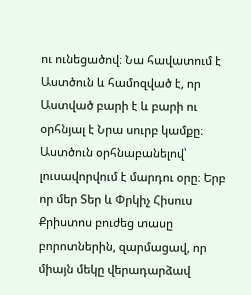ու ունեցածով։ Նա հավատում է Աստծուն և համոզված է, որ Աստված բարի է և բարի ու օրհնյալ է Նրա սուրբ կամքը։
Աստծուն օրհնաբանելով՝ լուսավորվում է մարդու օրը։ Երբ որ մեր Տեր և Փրկիչ Հիսուս Քրիստոս բուժեց տասը բորոտներին, զարմացավ, որ միայն մեկը վերադարձավ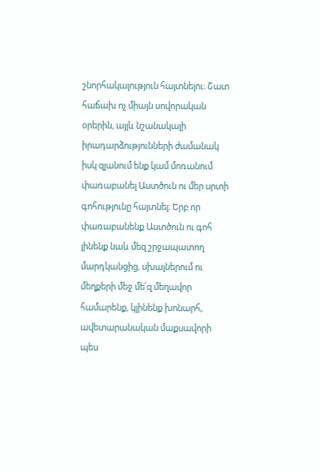շնորհակալություն հայտնելու։ Շատ հաճախ ոչ միայն սովորական օրերին, այլև նշանակալի իրադարձությունների ժամանակ իսկ զլանում ենք կամ մոռանում փառաբանել Աստծուն ու մեր սրտի գոհությունը հայտնել։ Երբ որ փառաբանենք Աստծուն ու գոհ լինենք նաև մեզ շրջապատող մարդկանցից, սխալներում ու մեղքերի մեջ մե՛զ մեղավոր համարենք, կլինենք խոնարհ, ավետարանական մաքսավորի պես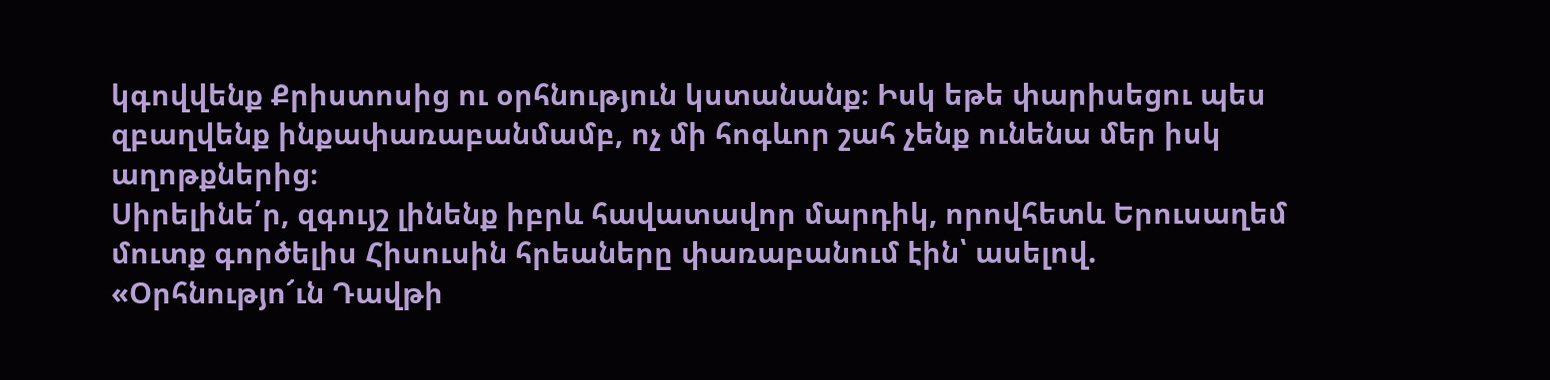կգովվենք Քրիստոսից ու օրհնություն կստանանք։ Իսկ եթե փարիսեցու պես զբաղվենք ինքափառաբանմամբ, ոչ մի հոգևոր շահ չենք ունենա մեր իսկ աղոթքներից։
Սիրելինե՛ր, զգույշ լինենք իբրև հավատավոր մարդիկ, որովհետև Երուսաղեմ մուտք գործելիս Հիսուսին հրեաները փառաբանում էին՝ ասելով. «Օրհնությո՜ւն Դավթի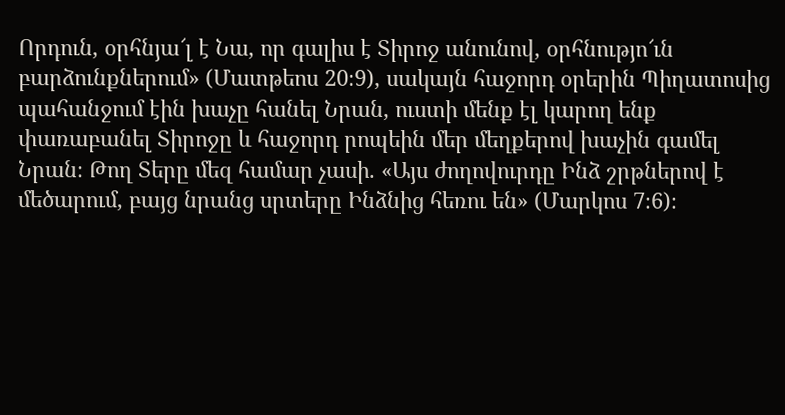Որդուն, օրհնյա՜լ է Նա, որ գալիս է Տիրոջ անունով, օրհնությո՜ւն բարձունքներում» (Մատթեոս 20։9), սակայն հաջորդ օրերին Պիղատոսից պահանջում էին խաչը հանել Նրան, ուստի մենք էլ կարող ենք փառաբանել Տիրոջը և հաջորդ րոպեին մեր մեղքերով խաչին գամել Նրան։ Թող Տերը մեզ համար չասի. «Այս ժողովուրդը Ինձ շրթներով է մեծարում, բայց նրանց սրտերը Ինձնից հեռու են» (Մարկոս 7։6)։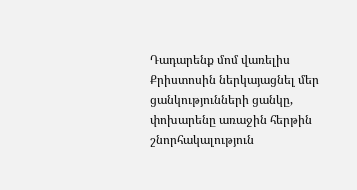Դադարենք մոմ վառելիս Քրիստոսին ներկայացնել մեր ցանկությունների ցանկը, փոխարենը առաջին հերթին շնորհակալություն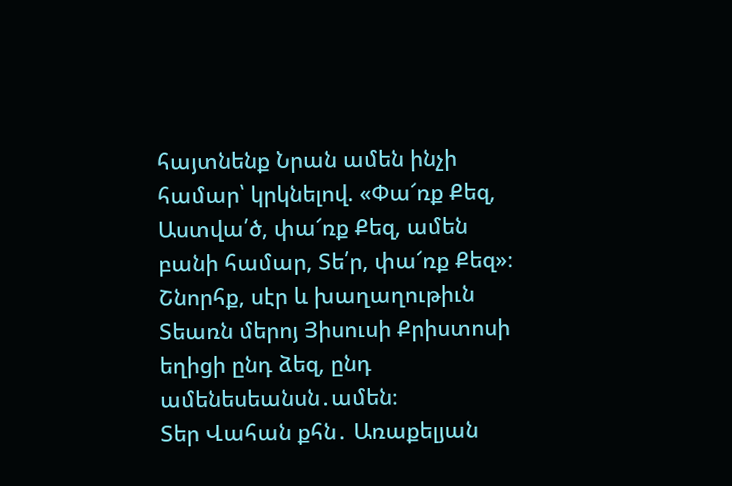հայտնենք Նրան ամեն ինչի համար՝ կրկնելով. «Փա՜ռք Քեզ, Աստվա՛ծ, փա՜ռք Քեզ, ամեն բանի համար, Տե՛ր, փա՜ռք Քեզ»։
Շնորհք, սէր և խաղաղութիւն Տեառն մերոյ Յիսուսի Քրիստոսի եղիցի ընդ ձեզ, ընդ ամենեսեանսն․ամեն։
Տեր Վահան քհն․ Առաքելյան